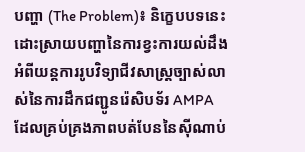បញ្ហា (The Problem)៖ និក្ខេបបទនេះដោះស្រាយបញ្ហានៃការខ្វះការយល់ដឹងអំពីយន្តការរូបវិទ្យាជីវសាស្ត្រច្បាស់លាស់នៃការដឹកជញ្ជូនរ៉េសិបទ័រ AMPA ដែលគ្រប់គ្រងភាពបត់បែននៃស៊ីណាប់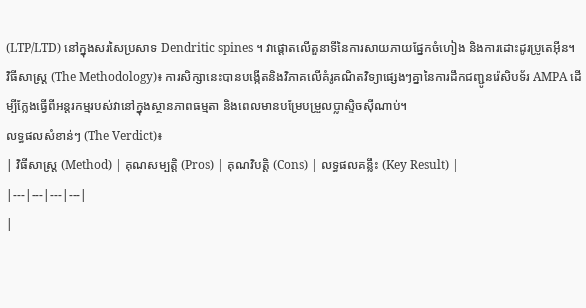(LTP/LTD) នៅក្នុងសរសៃប្រសាទ Dendritic spines ។ វាផ្តោតលើតួនាទីនៃការសាយភាយផ្នែកចំហៀង និងការដោះដូរប្រូតេអ៊ីន។
វិធីសាស្ត្រ (The Methodology)៖ ការសិក្សានេះបានបង្កើតនិងវិភាគលើគំរូគណិតវិទ្យាផ្សេងៗគ្នានៃការដឹកជញ្ជូនរ៉េសិបទ័រ AMPA ដើម្បីក្លែងធ្វើពីអន្តរកម្មរបស់វានៅក្នុងស្ថានភាពធម្មតា និងពេលមានបម្រែបម្រួលប្លាស្ទិចស៊ីណាប់។
លទ្ធផលសំខាន់ៗ (The Verdict)៖
| វិធីសាស្ត្រ (Method) | គុណសម្បត្តិ (Pros) | គុណវិបត្តិ (Cons) | លទ្ធផលគន្លឹះ (Key Result) |
|---|---|---|---|
|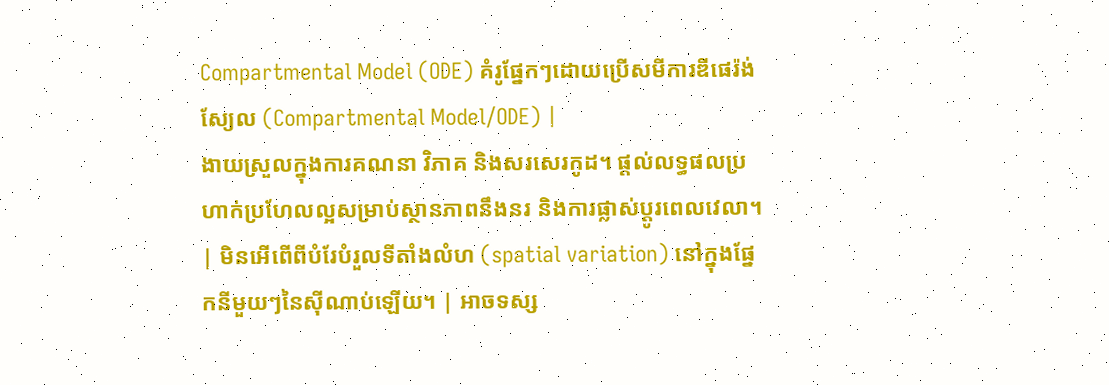Compartmental Model (ODE) គំរូផ្នែកៗដោយប្រើសមីការឌីផេរ៉ង់ស្យែល (Compartmental Model/ODE) |
ងាយស្រួលក្នុងការគណនា វិភាគ និងសរសេរកូដ។ ផ្តល់លទ្ធផលប្រហាក់ប្រហែលល្អសម្រាប់ស្ថានភាពនឹងនរ និងការផ្លាស់ប្តូរពេលវេលា។ | មិនអើពើពីបំរែបំរួលទីតាំងលំហ (spatial variation) នៅក្នុងផ្នែកនីមួយៗនៃស៊ីណាប់ឡើយ។ | អាចទស្ស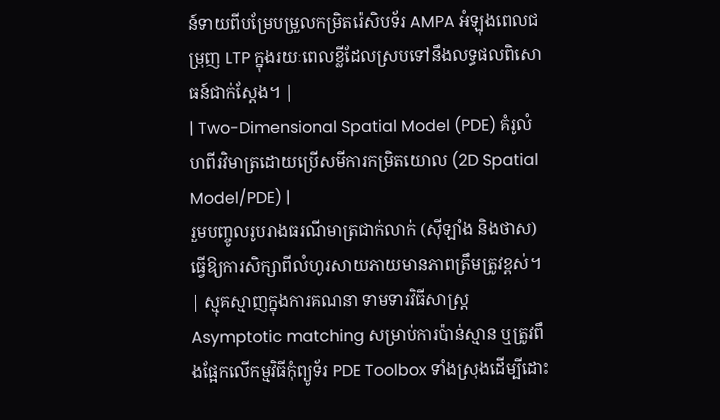ន៍ទាយពីបម្រែបម្រួលកម្រិតរ៉េសិបទ័រ AMPA អំឡុងពេលជម្រុញ LTP ក្នុងរយៈពេលខ្លីដែលស្របទៅនឹងលទ្ធផលពិសោធន៍ជាក់ស្តែង។ |
| Two-Dimensional Spatial Model (PDE) គំរូលំហពីរវិមាត្រដោយប្រើសមីការកម្រិតយោល (2D Spatial Model/PDE) |
រួមបញ្ចូលរូបរាងធរណីមាត្រជាក់លាក់ (ស៊ីឡាំង និងថាស) ធ្វើឱ្យការសិក្សាពីលំហូរសាយភាយមានភាពត្រឹមត្រូវខ្ពស់។ | ស្មុគស្មាញក្នុងការគណនា ទាមទារវិធីសាស្រ្ត Asymptotic matching សម្រាប់ការប៉ាន់ស្មាន ឬត្រូវពឹងផ្អែកលើកម្មវិធីកុំព្យូទ័រ PDE Toolbox ទាំងស្រុងដើម្បីដោះ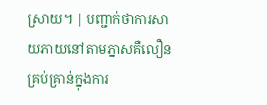ស្រាយ។ | បញ្ជាក់ថាការសាយភាយនៅតាមភ្នាសគឺលឿនគ្រប់គ្រាន់ក្នុងការ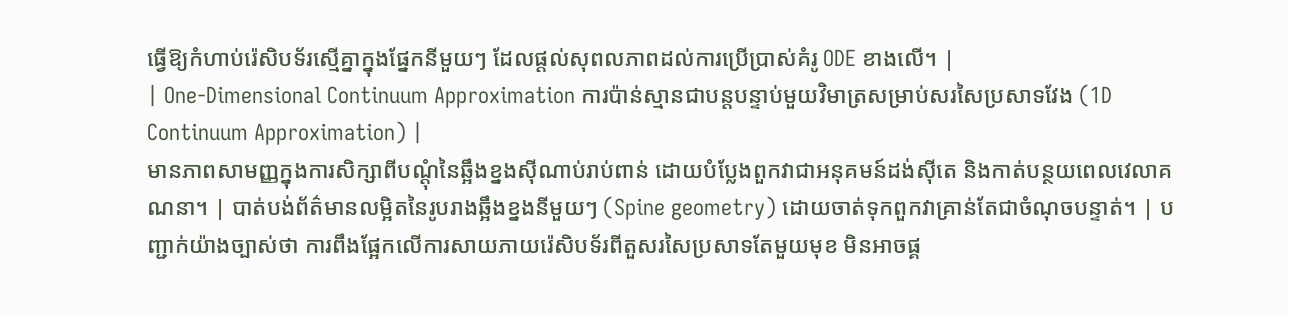ធ្វើឱ្យកំហាប់រ៉េសិបទ័រស្មើគ្នាក្នុងផ្នែកនីមួយៗ ដែលផ្តល់សុពលភាពដល់ការប្រើប្រាស់គំរូ ODE ខាងលើ។ |
| One-Dimensional Continuum Approximation ការប៉ាន់ស្មានជាបន្តបន្ទាប់មួយវិមាត្រសម្រាប់សរសៃប្រសាទវែង (1D Continuum Approximation) |
មានភាពសាមញ្ញក្នុងការសិក្សាពីបណ្តុំនៃឆ្អឹងខ្នងស៊ីណាប់រាប់ពាន់ ដោយបំប្លែងពួកវាជាអនុគមន៍ដង់ស៊ីតេ និងកាត់បន្ថយពេលវេលាគណនា។ | បាត់បង់ព័ត៌មានលម្អិតនៃរូបរាងឆ្អឹងខ្នងនីមួយៗ (Spine geometry) ដោយចាត់ទុកពួកវាគ្រាន់តែជាចំណុចបន្ទាត់។ | បញ្ជាក់យ៉ាងច្បាស់ថា ការពឹងផ្អែកលើការសាយភាយរ៉េសិបទ័រពីតួសរសៃប្រសាទតែមួយមុខ មិនអាចផ្គ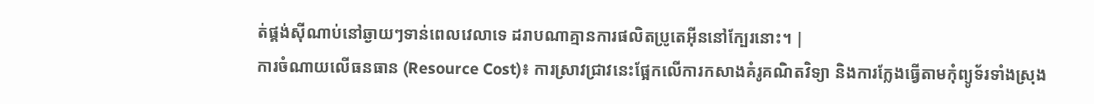ត់ផ្គង់ស៊ីណាប់នៅឆ្ងាយៗទាន់ពេលវេលាទេ ដរាបណាគ្មានការផលិតប្រូតេអ៊ីននៅក្បែរនោះ។ |
ការចំណាយលើធនធាន (Resource Cost)៖ ការស្រាវជ្រាវនេះផ្អែកលើការកសាងគំរូគណិតវិទ្យា និងការក្លែងធ្វើតាមកុំព្យូទ័រទាំងស្រុង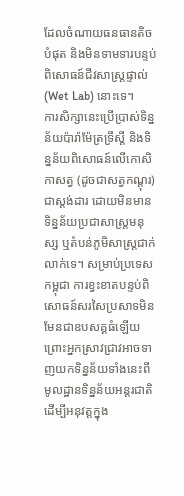ដែលចំណាយធនធានតិចបំផុត និងមិនទាមទារបន្ទប់ពិសោធន៍ជីវសាស្ត្រផ្ទាល់ (Wet Lab) នោះទេ។
ការសិក្សានេះប្រើប្រាស់ទិន្នន័យប៉ារ៉ាម៉ែត្រទ្រឹស្តី និងទិន្នន័យពិសោធន៍លើកោសិកាសត្វ (ដូចជាសត្វកណ្តុរ) ជាស្តង់ដារ ដោយមិនមានទិន្នន័យប្រជាសាស្ត្រមនុស្ស ឬតំបន់ភូមិសាស្ត្រជាក់លាក់ទេ។ សម្រាប់ប្រទេសកម្ពុជា ការខ្វះខាតបន្ទប់ពិសោធន៍សរសៃប្រសាទមិនមែនជាឧបសគ្គធំឡើយ ព្រោះអ្នកស្រាវជ្រាវអាចទាញយកទិន្នន័យទាំងនេះពីមូលដ្ឋានទិន្នន័យអន្តរជាតិដើម្បីអនុវត្តក្នុង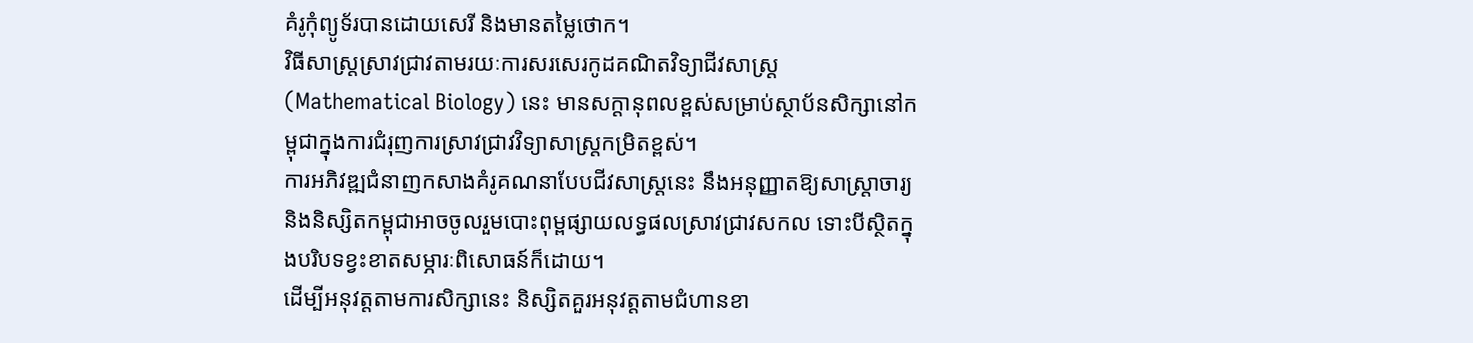គំរូកុំព្យូទ័របានដោយសេរី និងមានតម្លៃថោក។
វិធីសាស្ត្រស្រាវជ្រាវតាមរយៈការសរសេរកូដគណិតវិទ្យាជីវសាស្ត្រ (Mathematical Biology) នេះ មានសក្តានុពលខ្ពស់សម្រាប់ស្ថាប័នសិក្សានៅកម្ពុជាក្នុងការជំរុញការស្រាវជ្រាវវិទ្យាសាស្ត្រកម្រិតខ្ពស់។
ការអភិវឌ្ឍជំនាញកសាងគំរូគណនាបែបជីវសាស្ត្រនេះ នឹងអនុញ្ញាតឱ្យសាស្ត្រាចារ្យ និងនិស្សិតកម្ពុជាអាចចូលរួមបោះពុម្ពផ្សាយលទ្ធផលស្រាវជ្រាវសកល ទោះបីស្ថិតក្នុងបរិបទខ្វះខាតសម្ភារៈពិសោធន៍ក៏ដោយ។
ដើម្បីអនុវត្តតាមការសិក្សានេះ និស្សិតគួរអនុវត្តតាមជំហានខា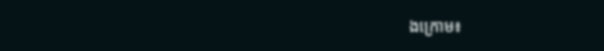ងក្រោម៖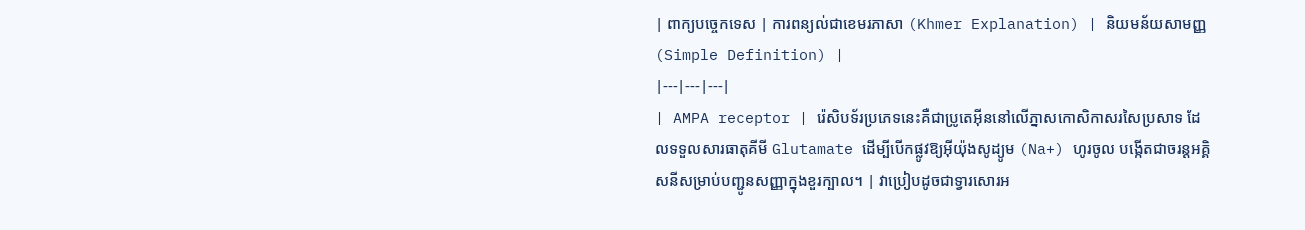| ពាក្យបច្ចេកទេស | ការពន្យល់ជាខេមរភាសា (Khmer Explanation) | និយមន័យសាមញ្ញ (Simple Definition) |
|---|---|---|
| AMPA receptor | រ៉េសិបទ័រប្រភេទនេះគឺជាប្រូតេអ៊ីននៅលើភ្នាសកោសិកាសរសៃប្រសាទ ដែលទទួលសារធាតុគីមី Glutamate ដើម្បីបើកផ្លូវឱ្យអ៊ីយ៉ុងសូដ្យូម (Na+) ហូរចូល បង្កើតជាចរន្តអគ្គិសនីសម្រាប់បញ្ជូនសញ្ញាក្នុងខួរក្បាល។ | វាប្រៀបដូចជាទ្វារសោរអ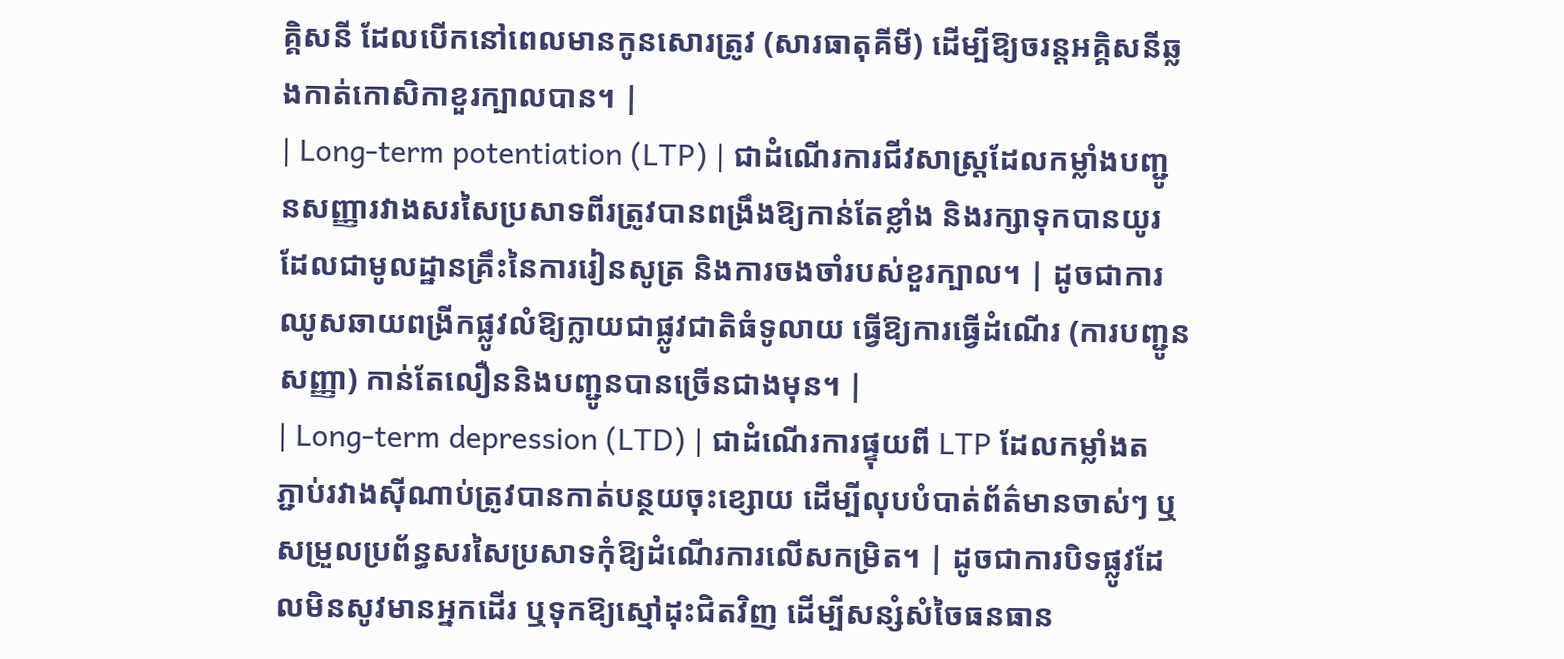គ្គិសនី ដែលបើកនៅពេលមានកូនសោរត្រូវ (សារធាតុគីមី) ដើម្បីឱ្យចរន្តអគ្គិសនីឆ្លងកាត់កោសិកាខួរក្បាលបាន។ |
| Long-term potentiation (LTP) | ជាដំណើរការជីវសាស្ត្រដែលកម្លាំងបញ្ជូនសញ្ញារវាងសរសៃប្រសាទពីរត្រូវបានពង្រឹងឱ្យកាន់តែខ្លាំង និងរក្សាទុកបានយូរ ដែលជាមូលដ្ឋានគ្រឹះនៃការរៀនសូត្រ និងការចងចាំរបស់ខួរក្បាល។ | ដូចជាការឈូសឆាយពង្រីកផ្លូវលំឱ្យក្លាយជាផ្លូវជាតិធំទូលាយ ធ្វើឱ្យការធ្វើដំណើរ (ការបញ្ជូនសញ្ញា) កាន់តែលឿននិងបញ្ជូនបានច្រើនជាងមុន។ |
| Long-term depression (LTD) | ជាដំណើរការផ្ទុយពី LTP ដែលកម្លាំងតភ្ជាប់រវាងស៊ីណាប់ត្រូវបានកាត់បន្ថយចុះខ្សោយ ដើម្បីលុបបំបាត់ព័ត៌មានចាស់ៗ ឬសម្រួលប្រព័ន្ធសរសៃប្រសាទកុំឱ្យដំណើរការលើសកម្រិត។ | ដូចជាការបិទផ្លូវដែលមិនសូវមានអ្នកដើរ ឬទុកឱ្យស្មៅដុះជិតវិញ ដើម្បីសន្សំសំចៃធនធាន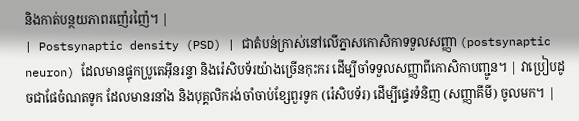និងកាត់បន្ថយភាពរញ៉េរញ៉ៃ។ |
| Postsynaptic density (PSD) | ជាតំបន់ក្រាស់នៅលើភ្នាសកោសិកាទទួលសញ្ញា (postsynaptic neuron) ដែលមានផ្ទុកប្រូតេអ៊ីនរន្ទា និងរ៉េសិបទ័រយ៉ាងច្រើនកុះករ ដើម្បីចាំទទួលសញ្ញាពីកោសិកាបញ្ជូន។ | វាប្រៀបដូចជាផែចំណតទូក ដែលមានរនាំង និងបុគ្គលិករង់ចាំចាប់ខ្សែពួរទូក (រ៉េសិបទ័រ) ដើម្បីផ្ទេរទំនិញ (សញ្ញាគីមី) ចូលមក។ |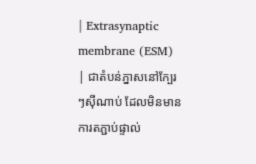| Extrasynaptic membrane (ESM) | ជាតំបន់ភ្នាសនៅក្បែរៗស៊ីណាប់ ដែលមិនមានការតភ្ជាប់ផ្ទាល់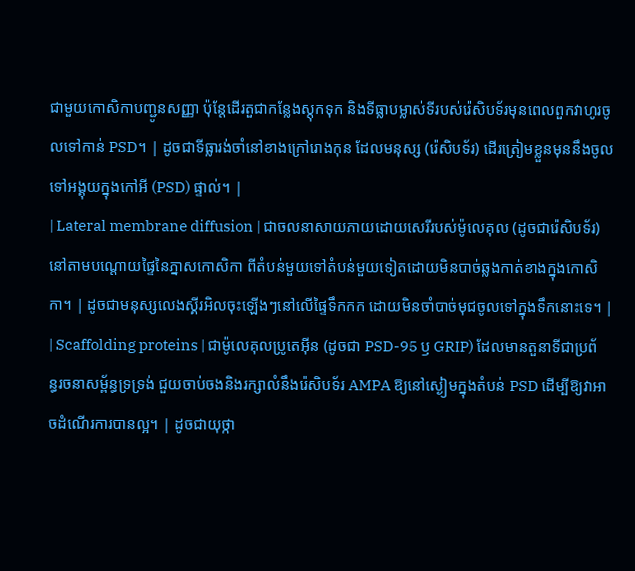ជាមួយកោសិកាបញ្ជូនសញ្ញា ប៉ុន្តែដើរតួជាកន្លែងស្តុកទុក និងទីធ្លាបម្លាស់ទីរបស់រ៉េសិបទ័រមុនពេលពួកវាហូរចូលទៅកាន់ PSD។ | ដូចជាទីធ្លារង់ចាំនៅខាងក្រៅរោងកុន ដែលមនុស្ស (រ៉េសិបទ័រ) ដើរត្រៀមខ្លួនមុននឹងចូលទៅអង្គុយក្នុងកៅអី (PSD) ផ្ទាល់។ |
| Lateral membrane diffusion | ជាចលនាសាយភាយដោយសេរីរបស់ម៉ូលេគុល (ដូចជារ៉េសិបទ័រ) នៅតាមបណ្តោយផ្ទៃនៃភ្នាសកោសិកា ពីតំបន់មួយទៅតំបន់មួយទៀតដោយមិនបាច់ឆ្លងកាត់ខាងក្នុងកោសិកា។ | ដូចជាមនុស្សលេងស្គីរអិលចុះឡើងៗនៅលើផ្ទៃទឹកកក ដោយមិនចាំបាច់មុជចូលទៅក្នុងទឹកនោះទេ។ |
| Scaffolding proteins | ជាម៉ូលេគុលប្រូតេអ៊ីន (ដូចជា PSD-95 ឫ GRIP) ដែលមានតួនាទីជាប្រព័ន្ធរចនាសម្ព័ន្ធទ្រទ្រង់ ជួយចាប់ចងនិងរក្សាលំនឹងរ៉េសិបទ័រ AMPA ឱ្យនៅស្ងៀមក្នុងតំបន់ PSD ដើម្បីឱ្យវាអាចដំណើរការបានល្អ។ | ដូចជាយុថ្កា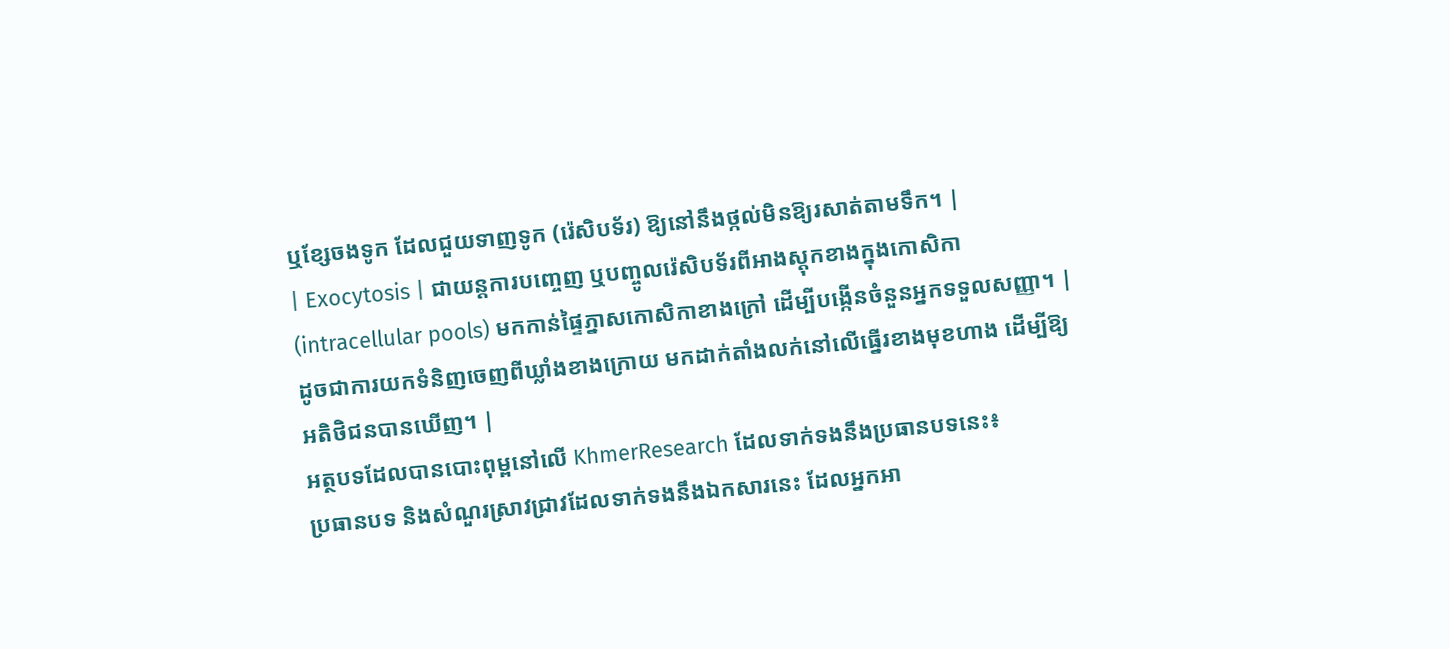ឬខ្សែចងទូក ដែលជួយទាញទូក (រ៉េសិបទ័រ) ឱ្យនៅនឹងថ្កល់មិនឱ្យរសាត់តាមទឹក។ |
| Exocytosis | ជាយន្តការបញ្ចេញ ឬបញ្ចូលរ៉េសិបទ័រពីអាងស្តុកខាងក្នុងកោសិកា (intracellular pools) មកកាន់ផ្ទៃភ្នាសកោសិកាខាងក្រៅ ដើម្បីបង្កើនចំនួនអ្នកទទួលសញ្ញា។ | ដូចជាការយកទំនិញចេញពីឃ្លាំងខាងក្រោយ មកដាក់តាំងលក់នៅលើធ្នើរខាងមុខហាង ដើម្បីឱ្យអតិថិជនបានឃើញ។ |
អត្ថបទដែលបានបោះពុម្ពនៅលើ KhmerResearch ដែលទាក់ទងនឹងប្រធានបទនេះ៖
ប្រធានបទ និងសំណួរស្រាវជ្រាវដែលទាក់ទងនឹងឯកសារនេះ ដែលអ្នកអា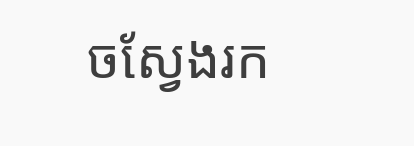ចស្វែងរក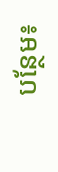បន្ថែម៖